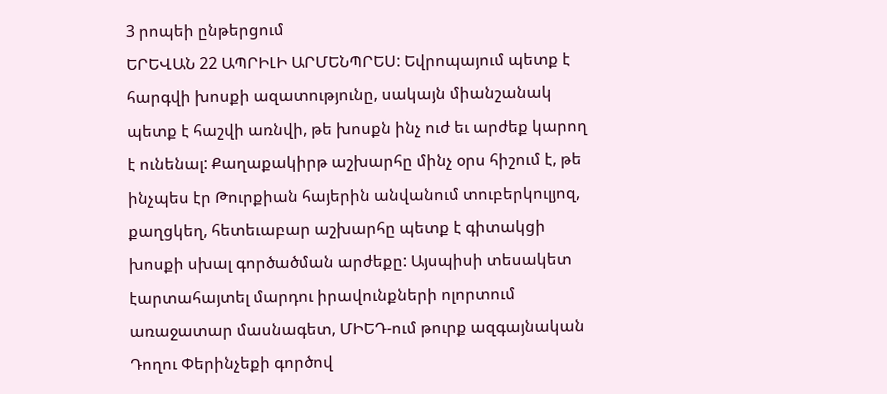3 րոպեի ընթերցում
ԵՐԵՎԱՆ 22 ԱՊՐԻԼԻ ԱՐՄԵՆՊՐԵՍ: Եվրոպայում պետք է հարգվի խոսքի ազատությունը, սակայն միանշանակ պետք է հաշվի առնվի, թե խոսքն ինչ ուժ եւ արժեք կարող է ունենալ: Քաղաքակիրթ աշխարհը մինչ օրս հիշում է, թե ինչպես էր Թուրքիան հայերին անվանում տուբերկուլյոզ, քաղցկեղ, հետեւաբար աշխարհը պետք է գիտակցի խոսքի սխալ գործածման արժեքը: Այսպիսի տեսակետ էարտահայտել մարդու իրավունքների ոլորտում առաջատար մասնագետ, ՄԻԵԴ-ում թուրք ազգայնական Դողու Փերինչեքի գործով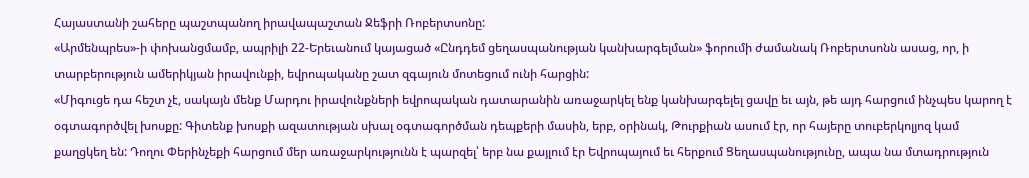Հայաստանի շահերը պաշտպանող իրավապաշտան Ջեֆրի Ռոբերտսոնը:
«Արմենպրես»-ի փոխանցմամբ, ապրիլի 22-Երեւանում կայացած «Ընդդեմ ցեղասպանության կանխարգելման» ֆորումի ժամանակ Ռոբերտսոնն ասաց, որ, ի տարբերություն ամերիկյան իրավունքի, եվրոպականը շատ զգայուն մոտեցում ունի հարցին:
«Միգուցե դա հեշտ չէ, սակայն մենք Մարդու իրավունքների եվրոպական դատարանին առաջարկել ենք կանխարգելել ցավը եւ այն, թե այդ հարցում ինչպես կարող է օգտագործվել խոսքը: Գիտենք խոսքի ազատության սխալ օգտագործման դեպքերի մասին, երբ, օրինակ, Թուրքիան ասում էր, որ հայերը տուբերկոլյոզ կամ քաղցկեղ են: Դողու Փերինչեքի հարցում մեր առաջարկությունն է պարզել՝ երբ նա քայլում էր Եվրոպայում եւ հերքում Ցեղասպանությունը, ապա նա մտադրություն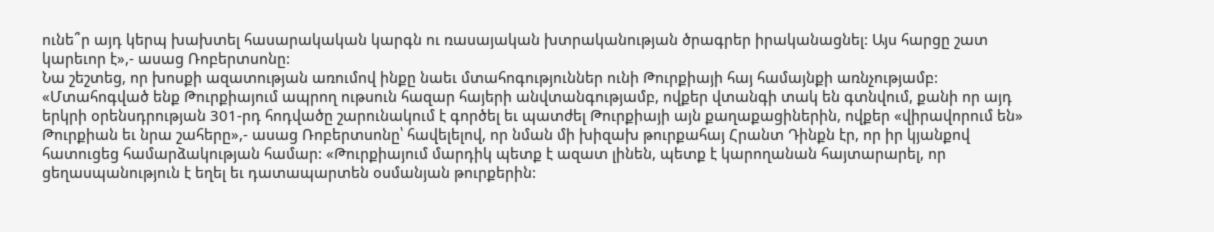ունե՞ր այդ կերպ խախտել հասարակական կարգն ու ռասայական խտրականության ծրագրեր իրականացնել: Այս հարցը շատ կարեւոր է»,- ասաց Ռոբերտսոնը:
Նա շեշտեց, որ խոսքի ազատության առումով ինքը նաեւ մտահոգություններ ունի Թուրքիայի հայ համայնքի առնչությամբ: «Մտահոգված ենք Թուրքիայում ապրող ութսուն հազար հայերի անվտանգությամբ, ովքեր վտանգի տակ են գտնվում, քանի որ այդ երկրի օրենսդրության 301-րդ հոդվածը շարունակում է գործել եւ պատժել Թուրքիայի այն քաղաքացիներին, ովքեր «վիրավորում են» Թուրքիան եւ նրա շահերը»,- ասաց Ռոբերտսոնը՝ հավելելով, որ նման մի խիզախ թուրքահայ Հրանտ Դինքն էր, որ իր կյանքով հատուցեց համարձակության համար: «Թուրքիայում մարդիկ պետք է ազատ լինեն, պետք է կարողանան հայտարարել, որ ցեղասպանություն է եղել եւ դատապարտեն օսմանյան թուրքերին: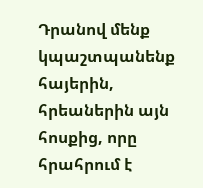Դրանով մենք կպաշտպանենք հայերին, հրեաներին այն հոսքից, որը հրահրում է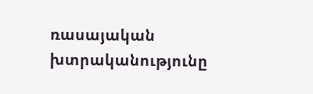ռասայական խտրականությունը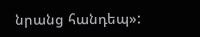նրանց հանդեպ»: